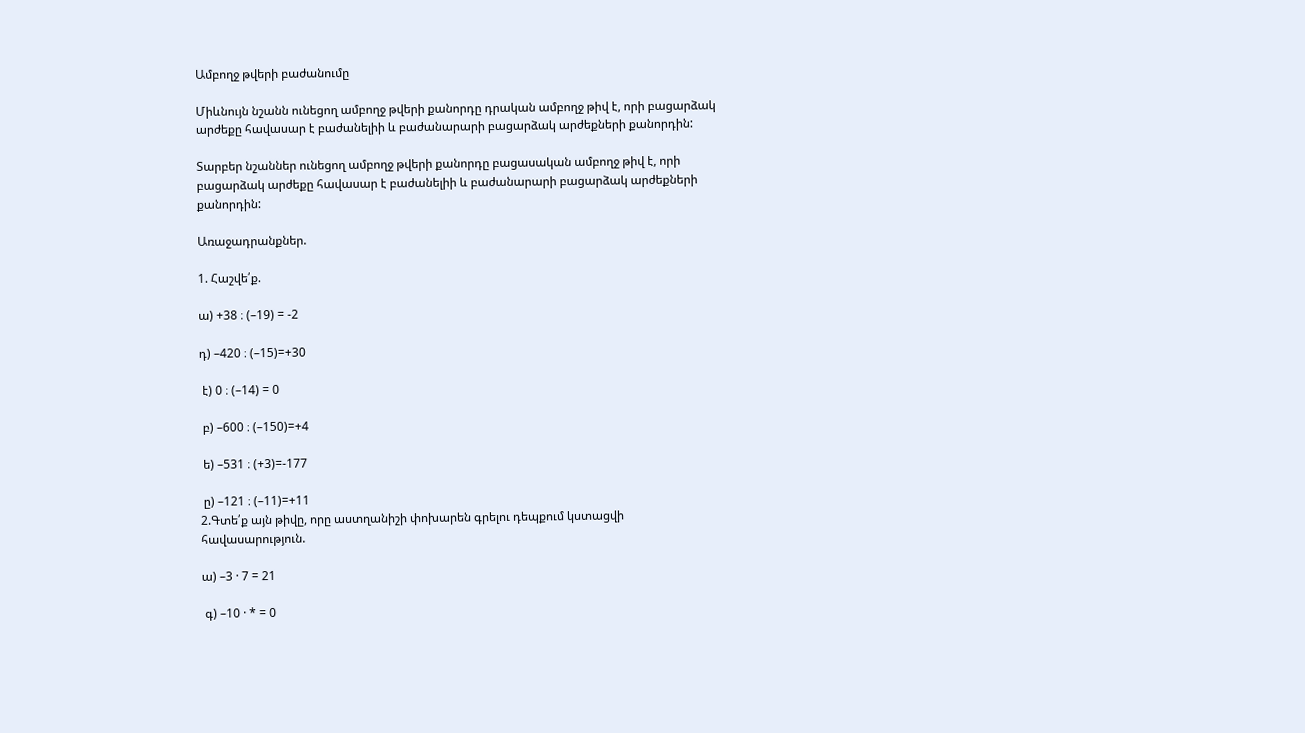Ամբողջ թվերի բաժանումը

Միևնույն նշանն ունեցող ամբողջ թվերի քանորդը դրական ամբողջ թիվ է, որի բացարձակ արժեքը հավասար է բաժանելիի և բաժանարարի բացարձակ արժեքների քանորդին:

Տարբեր նշաններ ունեցող ամբողջ թվերի քանորդը բացասական ամբողջ թիվ է, որի բացարձակ արժեքը հավասար է բաժանելիի և բաժանարարի բացարձակ արժեքների քանորդին:

Առաջադրանքներ.

1. Հաշվե՛ք.

ա) +38 ։ (–19) = -2

դ) –420 ։ (–15)=+30

 է) 0 ։ (–14) = 0

 բ) –600 ։ (–150)=+4

 ե) –531 ։ (+3)=-177

 ը) –121 ։ (–11)=+11
2.Գտե՛ք այն թիվը, որը աստղանիշի փոխարեն գրելու դեպքում կստացվի հավասարություն.

ա) –3 · 7 = 21

 գ) –10 · * = 0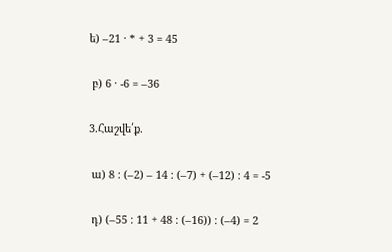ե) –21 · * + 3 = 45

 բ) 6 · -6 = –36

3.Հաշվե՛ք.

 ա) 8 ։ (–2) – 14 ։ (–7) + (–12) ։ 4 = -5

 դ) (–55 ։ 11 + 48 ։ (–16)) ։ (–4) = 2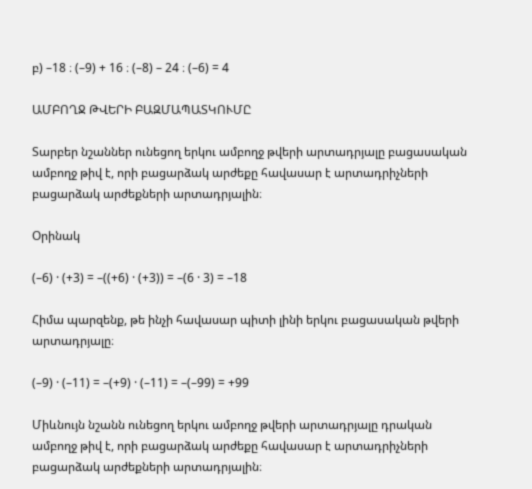բ) –18 ։ (–9) + 16 ։ (–8) – 24 ։ (–6) = 4

ԱՄԲՈՂՋ ԹՎԵՐԻ ԲԱԶՄԱՊԱՏԿՈՒՄԸ

Տարբեր նշաններ ունեցող երկու ամբողջ թվերի արտադրյալը բացասական ամբողջ թիվ է, որի բացարձակ արժեքը հավասար է արտադրիչների բացարձակ արժեքների արտադրյալին։

Օրինակ

(–6) · (+3) = –((+6) · (+3)) = –(6 · 3) = –18

Հիմա պարզենք, թե ինչի հավասար պիտի լինի երկու բացասական թվերի արտադրյալը։

(–9) · (–11) = –(+9) · (–11) = –(–99) = +99

Միևնույն նշանն ունեցող երկու ամբողջ թվերի արտադրյալը դրական ամբողջ թիվ է, որի բացարձակ արժեքը հավասար է արտադրիչների բացարձակ արժեքների արտադրյալին։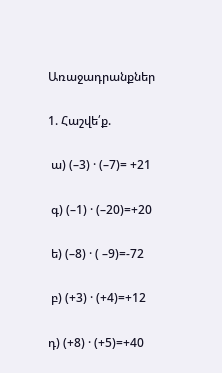Առաջադրանքներ

1. Հաշվե՛ք.

 ա) (–3) · (–7)= +21

 գ) (–1) · (–20)=+20

 ե) (–8) · ( –9)=-72

 բ) (+3) · (+4)=+12

դ) (+8) · (+5)=+40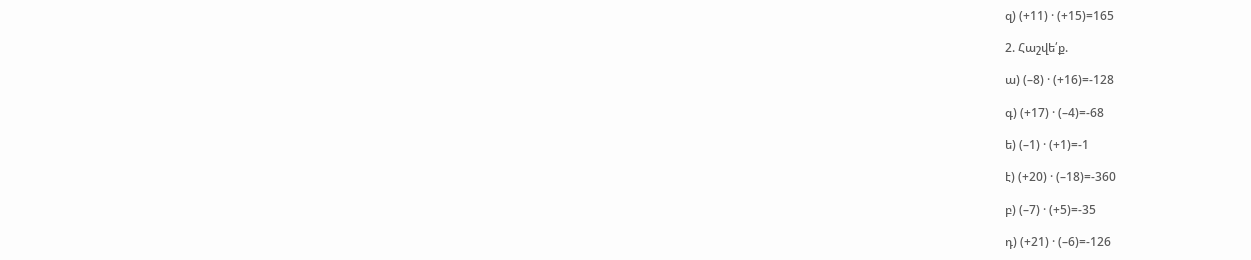զ) (+11) · (+15)=165

2. Հաշվե՛ք.

ա) (–8) · (+16)=-128

գ) (+17) · (–4)=-68

ե) (–1) · (+1)=-1

է) (+20) · (–18)=-360

բ) (–7) · (+5)=-35

դ) (+21) · (–6)=-126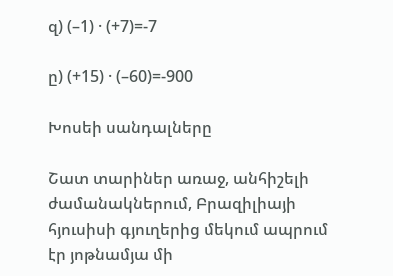զ) (–1) · (+7)=-7

ը) (+15) · (–60)=-900

Խոսեի սանդալները

Շատ տարիներ առաջ, անհիշելի ժամանակներում, Բրազիլիայի հյուսիսի գյուղերից մեկում ապրում էր յոթնամյա մի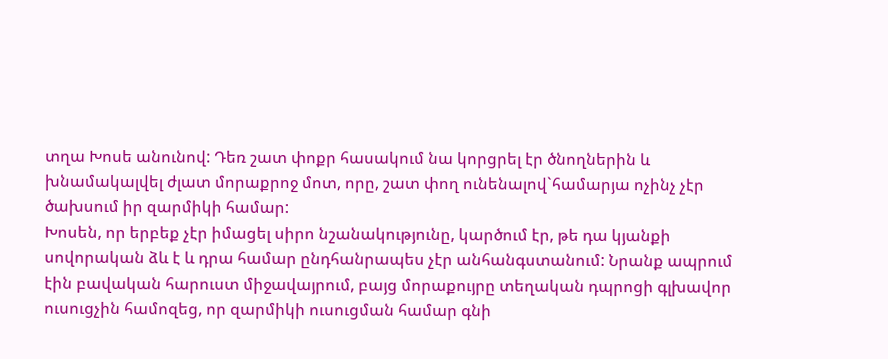տղա Խոսե անունով: Դեռ շատ փոքր հասակում նա կորցրել էր ծնողներին և խնամակալվել ժլատ մորաքրոջ մոտ, որը, շատ փող ունենալով`համարյա ոչինչ չէր ծախսում իր զարմիկի համար:
Խոսեն, որ երբեք չէր իմացել սիրո նշանակությունը, կարծում էր, թե դա կյանքի սովորական ձև է և դրա համար ընդհանրապես չէր անհանգստանում: Նրանք ապրում էին բավական հարուստ միջավայրում, բայց մորաքույրը տեղական դպրոցի գլխավոր ուսուցչին համոզեց, որ զարմիկի ուսուցման համար գնի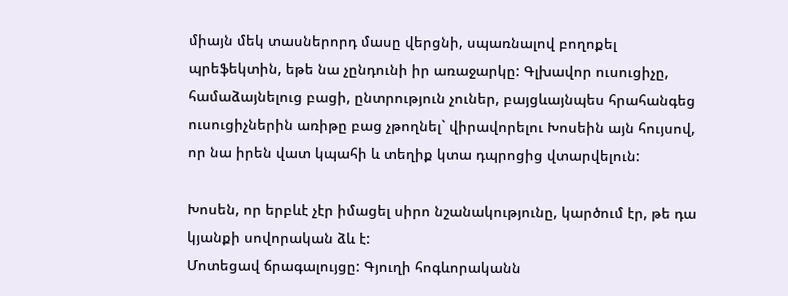միայն մեկ տասներորդ մասը վերցնի, սպառնալով բողոքել պրեֆեկտին, եթե նա չընդունի իր առաջարկը: Գլխավոր ուսուցիչը, համաձայնելուց բացի, ընտրություն չուներ, բայցևայնպես հրահանգեց ուսուցիչներին առիթը բաց չթողնել` վիրավորելու Խոսեին այն հույսով, որ նա իրեն վատ կպահի և տեղիք կտա դպրոցից վտարվելուն:

Խոսեն, որ երբևէ չէր իմացել սիրո նշանակությունը, կարծում էր, թե դա կյանքի սովորական ձև է:
Մոտեցավ ճրագալույցը: Գյուղի հոգևորականն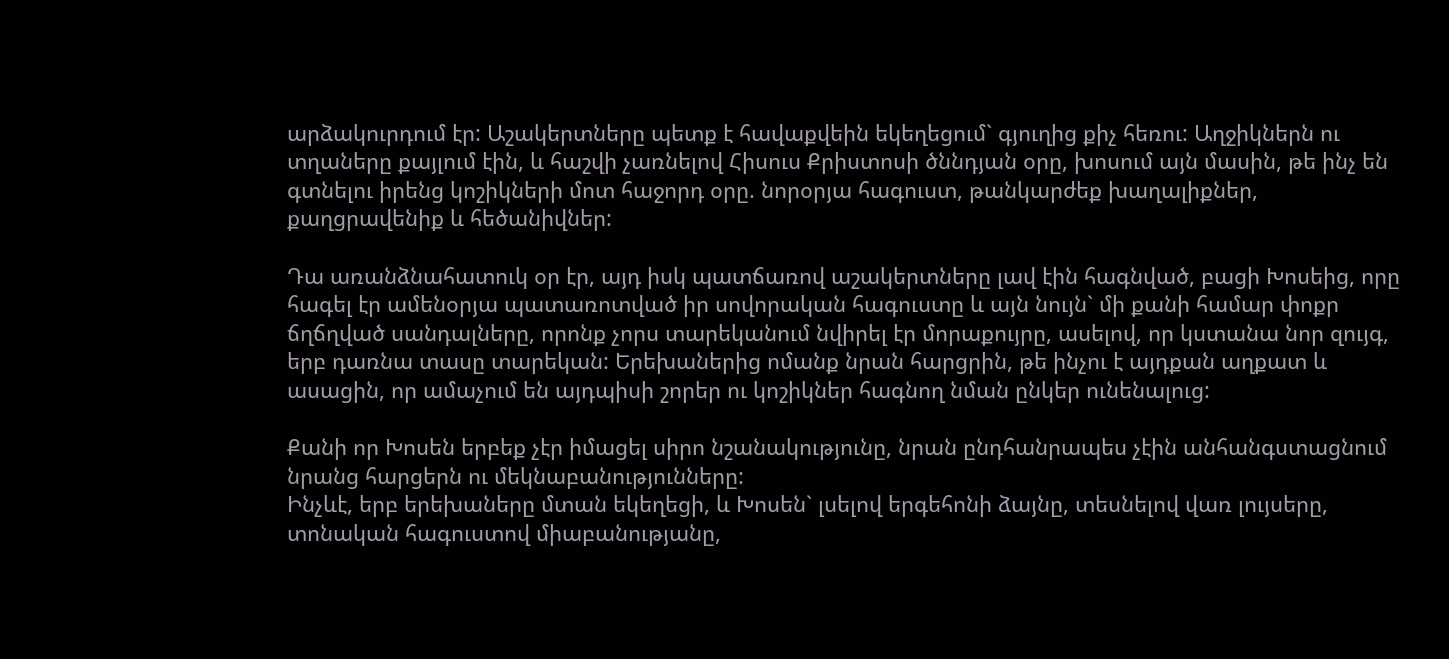արձակուրդում էր: Աշակերտները պետք է հավաքվեին եկեղեցում` գյուղից քիչ հեռու: Աղջիկներն ու տղաները քայլում էին, և հաշվի չառնելով Հիսուս Քրիստոսի ծննդյան օրը, խոսում այն մասին, թե ինչ են գտնելու իրենց կոշիկների մոտ հաջորդ օրը. նորօրյա հագուստ, թանկարժեք խաղալիքներ, քաղցրավենիք և հեծանիվներ:

Դա առանձնահատուկ օր էր, այդ իսկ պատճառով աշակերտները լավ էին հագնված, բացի Խոսեից, որը հագել էր ամենօրյա պատառոտված իր սովորական հագուստը և այն նույն` մի քանի համար փոքր ճղճղված սանդալները, որոնք չորս տարեկանում նվիրել էր մորաքույրը, ասելով, որ կստանա նոր զույգ, երբ դառնա տասը տարեկան: Երեխաներից ոմանք նրան հարցրին, թե ինչու է այդքան աղքատ և ասացին, որ ամաչում են այդպիսի շորեր ու կոշիկներ հագնող նման ընկեր ունենալուց:

Քանի որ Խոսեն երբեք չէր իմացել սիրո նշանակությունը, նրան ընդհանրապես չէին անհանգստացնում նրանց հարցերն ու մեկնաբանությունները:
Ինչևէ, երբ երեխաները մտան եկեղեցի, և Խոսեն` լսելով երգեհոնի ձայնը, տեսնելով վառ լույսերը, տոնական հագուստով միաբանությանը,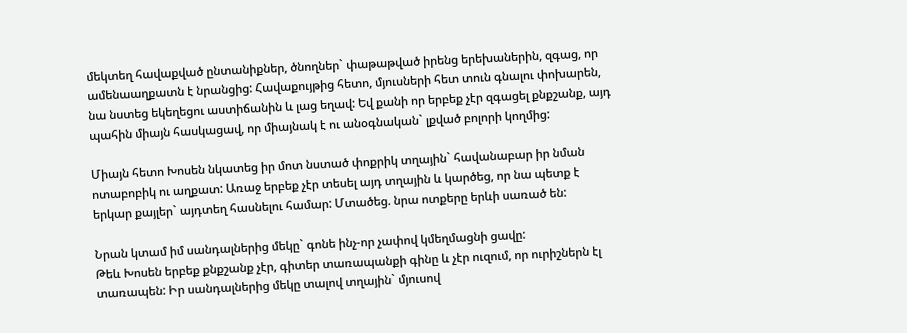մեկտեղ հավաքված ընտանիքներ, ծնողներ` փաթաթված իրենց երեխաներին, զգաց, որ ամենաաղքատն է նրանցից: Հավաքույթից հետո, մյուսների հետ տուն գնալու փոխարեն, նա նստեց եկեղեցու աստիճանին և լաց եղավ: Եվ քանի որ երբեք չէր զգացել քնքշանք, այդ պահին միայն հասկացավ, որ միայնակ է ու անօգնական` լքված բոլորի կողմից:

Միայն հետո Խոսեն նկատեց իր մոտ նստած փոքրիկ տղային` հավանաբար իր նման ոտաբոբիկ ու աղքատ: Առաջ երբեք չէր տեսել այդ տղային և կարծեց, որ նա պետք է երկար քայլեր` այդտեղ հասնելու համար: Մտածեց. նրա ոտքերը երևի սառած են:

Նրան կտամ իմ սանդալներից մեկը` գոնե ինչ-որ չափով կմեղմացնի ցավը:
Թեև Խոսեն երբեք քնքշանք չէր, գիտեր տառապանքի գինը և չէր ուզում, որ ուրիշներն էլ տառապեն: Իր սանդալներից մեկը տալով տղային` մյուսով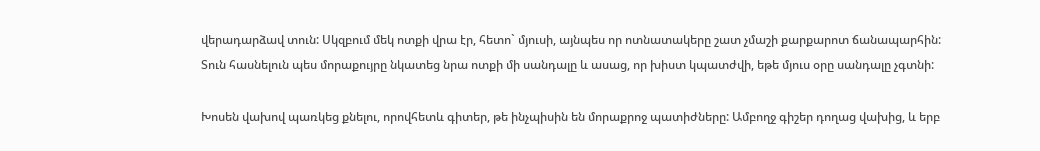վերադարձավ տուն: Սկզբում մեկ ոտքի վրա էր, հետո` մյուսի, այնպես որ ոտնատակերը շատ չմաշի քարքարոտ ճանապարհին: Տուն հասնելուն պես մորաքույրը նկատեց նրա ոտքի մի սանդալը և ասաց, որ խիստ կպատժվի, եթե մյուս օրը սանդալը չգտնի:

Խոսեն վախով պառկեց քնելու, որովհետև գիտեր, թե ինչպիսին են մորաքրոջ պատիժները: Ամբողջ գիշեր դողաց վախից, և երբ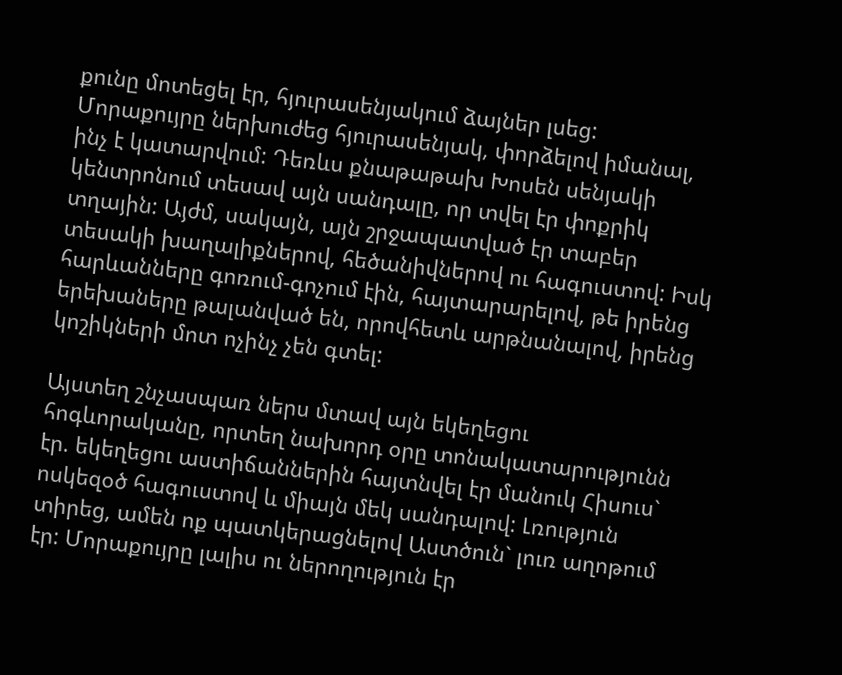քունը մոտեցել էր, հյուրասենյակում ձայներ լսեց: Մորաքույրը ներխուժեց հյուրասենյակ, փորձելով իմանալ, ինչ է կատարվում: Դեռևս քնաթաթախ Խոսեն սենյակի կենտրոնում տեսավ այն սանդալը, որ տվել էր փոքրիկ տղային: Այժմ, սակայն, այն շրջապատված էր տաբեր տեսակի խաղալիքներով, հեծանիվներով ու հագուստով: Իսկ հարևանները գոռում-գոչում էին, հայտարարելով, թե իրենց երեխաները թալանված են, որովհետև արթնանալով, իրենց կոշիկների մոտ ոչինչ չեն գտել:

Այստեղ շնչասպառ ներս մտավ այն եկեղեցու հոգևորականը, որտեղ նախորդ օրը տոնակատարությունն էր. եկեղեցու աստիճաններին հայտնվել էր մանուկ Հիսուս` ոսկեզօծ հագուստով և միայն մեկ սանդալով: Լռություն տիրեց, ամեն ոք պատկերացնելով Աստծուն` լուռ աղոթում էր: Մորաքույրը լալիս ու ներողություն էր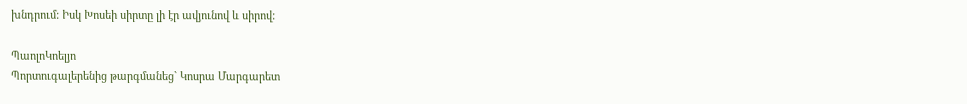խնդրում: Իսկ Խոսեի սիրտը լի էր ավյունով և սիրով:

ՊաոլոԿոելյո
Պորտուգալերենից թարգմանեց` Կոսրա Մարգարետ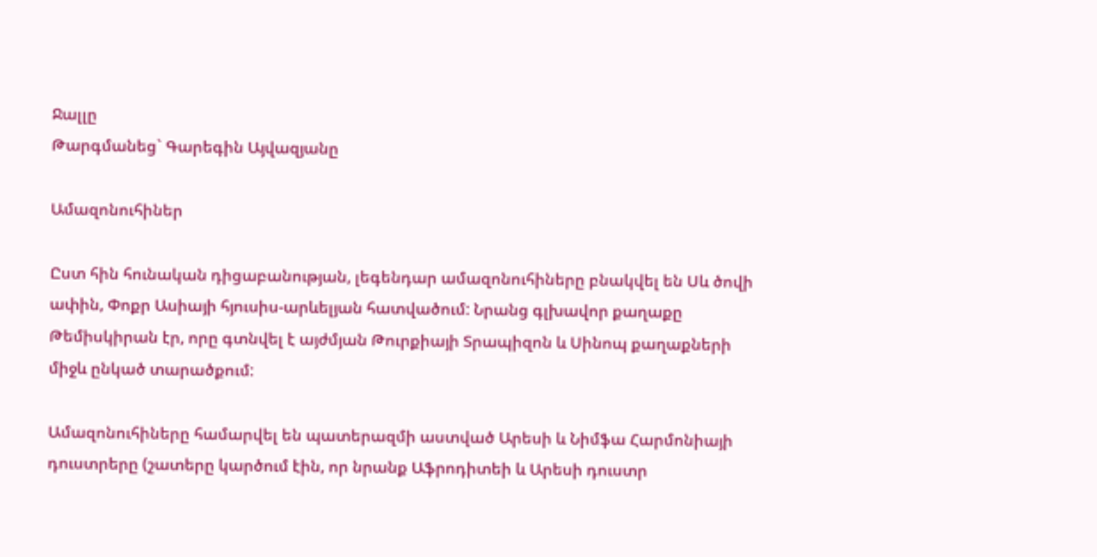Ջալլը
Թարգմանեց` Գարեգին Այվազյանը

Ամազոնուհիներ

Ըստ հին հունական դիցաբանության, լեգենդար ամազոնուհիները բնակվել են Սև ծովի ափին, Փոքր Ասիայի հյուսիս-արևելյան հատվածում: Նրանց գլխավոր քաղաքը Թեմիսկիրան էր, որը գտնվել է այժմյան Թուրքիայի Տրապիզոն և Սինոպ քաղաքների միջև ընկած տարածքում:

Ամազոնուհիները համարվել են պատերազմի աստված Արեսի և Նիմֆա Հարմոնիայի դուստրերը (շատերը կարծում էին, որ նրանք Աֆրոդիտեի և Արեսի դուստր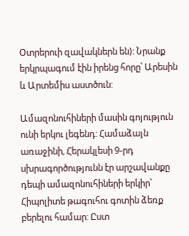Օտրերուի զավակներն են): Նրանք երկրպագում էին իրենց հորը՝ Արեսին և Արտեմիս աստծուն:

Ամազոնուհիների մասին գոյություն ունի երկու լեգենդ: Համաձայն առաջինի, Հերակլեսի 9-րդ սխրագործությունն էր արշավանքը դեպի ամազոնուհիների երկիր՝ Հիպոլիտե թագուհու գոտին ձեռք բերելու համար: Ըստ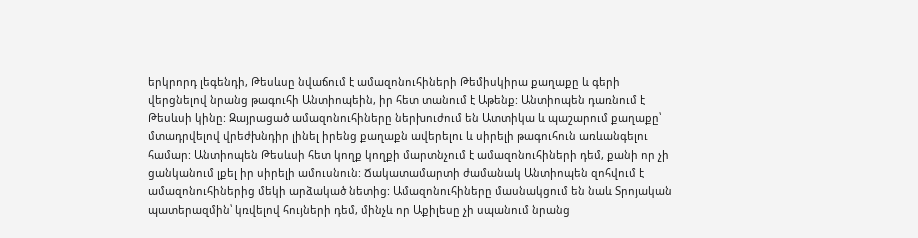երկրորդ լեգենդի, Թեսևսը նվաճում է ամազոնուհիների Թեմիսկիրա քաղաքը և գերի վերցնելով նրանց թագուհի Անտիոպեին, իր հետ տանում է Աթենք: Անտիոպեն դառնում է Թեսևսի կինը: Զայրացած ամազոնուհիները ներխուժում են Ատտիկա և պաշարում քաղաքը՝ մտադրվելով վրեժխնդիր լինել իրենց քաղաքն ավերելու և սիրելի թագուհուն առևանգելու համար: Անտիոպեն Թեսևսի հետ կողք կողքի մարտնչում է ամազոնուհիների դեմ, քանի որ չի ցանկանում լքել իր սիրելի ամուսնուն: Ճակատամարտի ժամանակ Անտիոպեն զոհվում է ամազոնուհիներից մեկի արձակած նետից: Ամազոնուհիները մասնակցում են նաև Տրոյական պատերազմին՝ կռվելով հույների դեմ, մինչև որ Աքիլեսը չի սպանում նրանց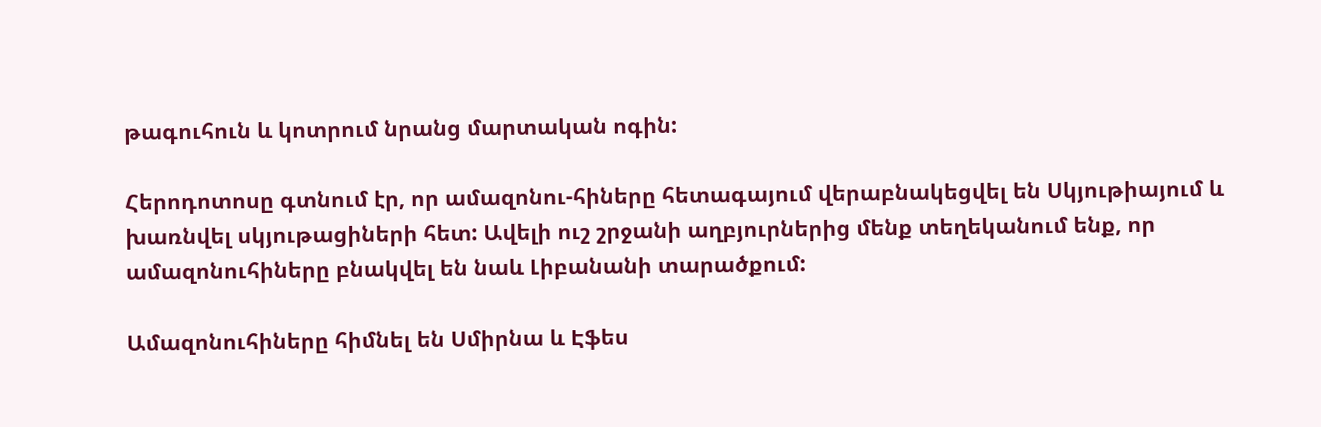թագուհուն և կոտրում նրանց մարտական ոգին:

Հերոդոտոսը գտնում էր, որ ամազոնու-հիները հետագայում վերաբնակեցվել են Սկյութիայում և խառնվել սկյութացիների հետ: Ավելի ուշ շրջանի աղբյուրներից մենք տեղեկանում ենք, որ ամազոնուհիները բնակվել են նաև Լիբանանի տարածքում:

Ամազոնուհիները հիմնել են Սմիրնա և Էֆես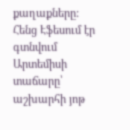քաղաքները: Հենց Էֆեսում էր գտնվում Արտեմիսի տաճարը՝ աշխարհի յոթ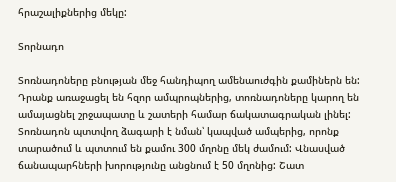հրաշալիքներից մեկը:

Տորնադո

Տոռնադոները բնության մեջ հանդիպող ամենաուժգին քամիներն են: Դրանք առաջացել են հզոր ամպրոպներից, տոռնադոները կարող են ամայացնել շրջապատը և շատերի համար ճակատագրական լինել: Տոռնադոն պտտվող ձագարի է նման՝ կապված ամպերից, որոնք տարածում և պտտում են քամու 300 մղոնը մեկ ժամում: Վնասված ճանապարհների խորությունը անցնում է 50 մղոնից: Շատ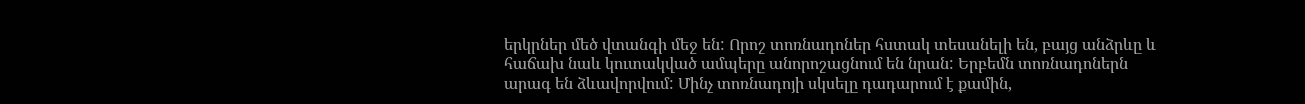երկրներ մեծ վտանգի մեջ են: Որոշ տոռնադոներ հստակ տեսանելի են, բայց անձրևը և հաճախ նաև կուտակված ամպերը անորոշացնում են նրան: Երբեմն տոռնադոներն արագ են ձևավորվում: Մինչ տոռնադոյի սկսելը դադարում է քամին,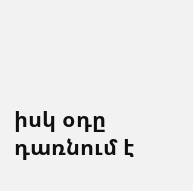իսկ օդը դառնում է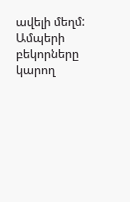ավելի մեղմ: Ամպերի բեկորները կարող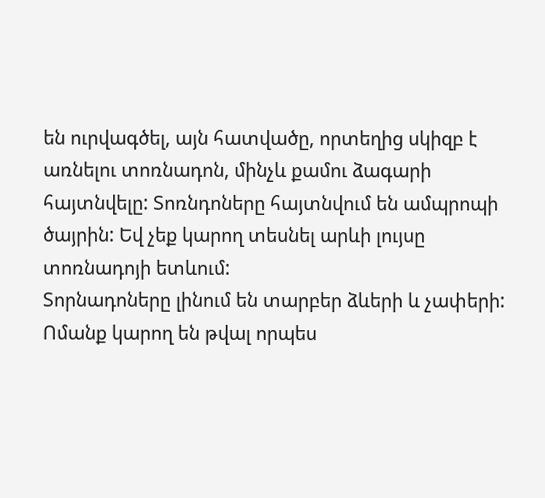են ուրվագծել, այն հատվածը, որտեղից սկիզբ է առնելու տոռնադոն, մինչև քամու ձագարի հայտնվելը: Տոռնդոները հայտնվում են ամպրոպի ծայրին: Եվ չեք կարող տեսնել արևի լույսը տոռնադոյի ետևում:
Տորնադոները լինում են տարբեր ձևերի և չափերի: Ոմանք կարող են թվալ որպես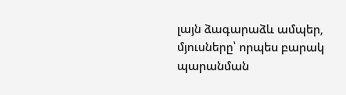լայն ձագարաձև ամպեր, մյուսները՝ որպես բարակ պարանման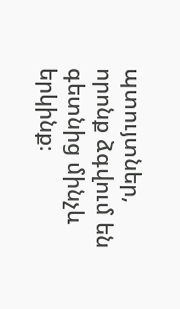պտույտներ, որոնք ձգվում են գետնից մինչև երկինք։